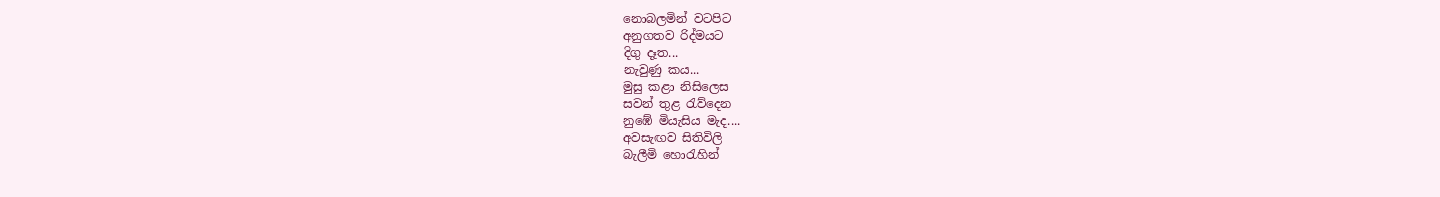නොබලමින් වටපිට
අනුගතව රිද්මයට
දිගු දෑත...
නැවුණු කය...
මුසු කළා නිසිලෙස
සවන් තුළ රැව්දෙන
නුඹේ මියැසිය මැද....
අවසැඟව සිතිවිලි
බැලීමි හොරැහින්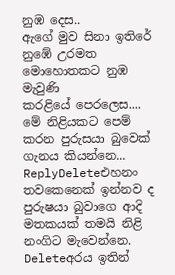නුඹ දෙස..
ඇගේ මුව සිනා ඉතිරේ
නුඹේ උරමත
මොහොතකට නුඹ මැවුණි
කරළියේ පෙරලෙස....
මේ නිළියකට පෙම් කරන පුරුසයා බුවෙක් ගැනය කියන්නෙ...
ReplyDeleteඑහනං තවකෙනෙක් ඉන්නව ද
පුරුෂයා බුවාගෙ ආදි මතකයක් තමයි නිළි නංගිට මැවෙන්නෙ.
Deleteඅරය ඉතින්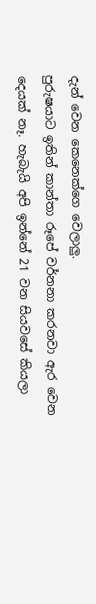දැන් වෙන කෙනෙක්ගෙ වෙලාලු.
පුරුෂයාට ඉතින් කාන්තා රූපේ වර්නනා කරනවා ඇර වෙන දෙයක් නෑ. හැබැයි අපි ඉන්නේ 21 වන සියවසේ කියලා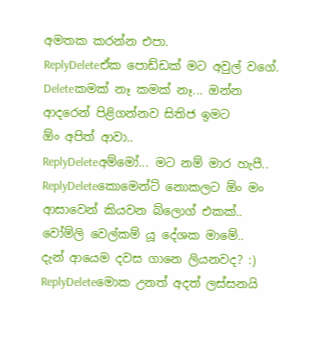අමතක කරන්න එපා.
ReplyDeleteඒක පොඩ්ඩක් මට අවුල් වගේ.
Deleteකමක් නෑ කමක් නෑ... ඔන්න ආදරෙන් පිළිගන්නව සිතිජ ඉමට
ඕං අපිත් ආවා..
ReplyDeleteඅම්මෝ... මට නම් මාර හැපී..
ReplyDeleteකොමෙන්ට් නොකලට ඕං මං ආසාවෙන් කියවන බ්ලොග් එකක්..
වෝම්ලි වෙල්කම් යූ දේශක මාමේ..
දැන් ආයෙම දවස ගානෙ ලියනවද? :)
ReplyDeleteමොක උනත් අදත් ලස්සනයි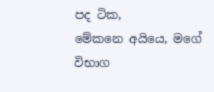පද ටික,
මේකනෙ අයියෙ, මගේ විභාග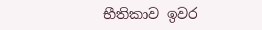භීතිකාව ඉවර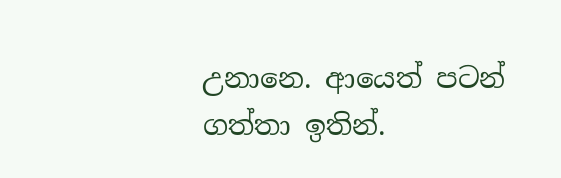උනානෙ. ආයෙත් පටන් ගත්තා ඉතින්.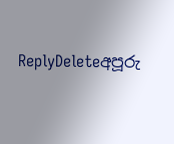ReplyDeleteඅපූරු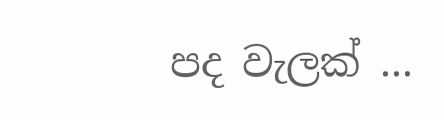පද වැලක් ...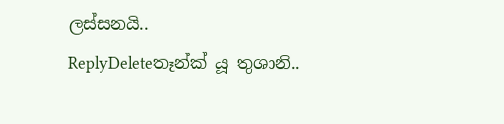ලස්සනයි..
ReplyDeleteතෑන්ක් යූ තුශානි..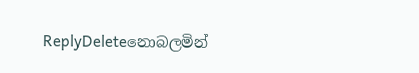ReplyDeleteනොබලමින්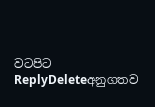වටපිට
ReplyDeleteඅනුගතව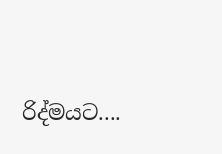රිද්මයට....